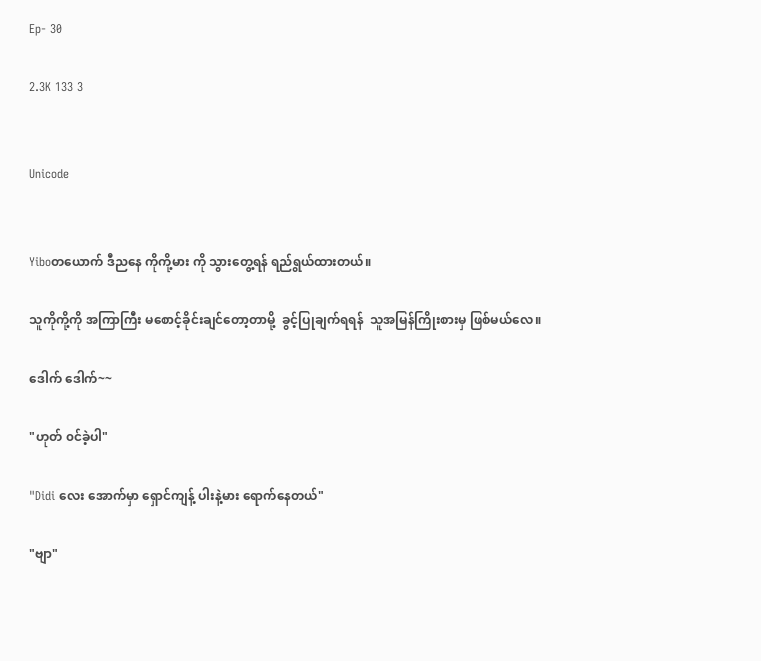Ep- 30

2.3K 133 3


Unicode


Yiboတယောက် ဒီညနေ ကိုကို့မား ကို သွားတွေ့ရန် ရည်ရွယ်ထားတယ်။

သူကိုကို့ကို အကြာကြီး မစောင့်ခိုင်းချင်တော့တာမို့  ခွင့်ပြုချက်ရရန်  သူအမြန်ကြိုးစားမှ ဖြစ်မယ်လေ။

ဒေါက် ဒေါက်~~

"ဟုတ် ၀င်ခဲ့ပါ"

"Didi လေး အောက်မှာ ရှောင်ကျန့် ပါးနဲ့မား ရောက်နေတယ်"

"ဗျာ"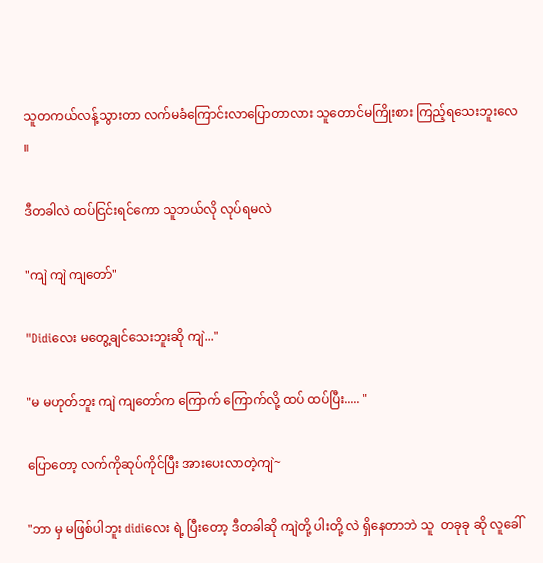သူတကယ်လန့်သွားတာ လက်မခံကြောင်းလာပြောတာလား သူတောင်မကြိုးစား ကြည့်ရသေးဘူးလေ ။

ဒီတခါလဲ ထပ်ငြင်းရင်ကော သူဘယ်လို လုပ်ရမလဲ

"ကျဲ ကျဲ ကျတော်"

"Didiလေး မတွေ့ချင်သေးဘူးဆို ကျဲ..."

"မ မဟုတ်ဘူး ကျဲ ကျတော်က ကြောက် ကြောက်လို့ ထပ် ထပ်ပြီး..... "

ပြောတော့ လက်ကိုဆုပ်ကိုင်ပြီး အားပေးလာတဲ့ကျဲ~

"ဘာ မှ မဖြစ်ပါဘူး didiလေး ရဲ့ ပြီးတော့ ဒီတခါဆို ကျဲတို့ ပါးတို့ လဲ ရှိနေတာဘဲ သူ  တခုခု ဆို လူခေါ်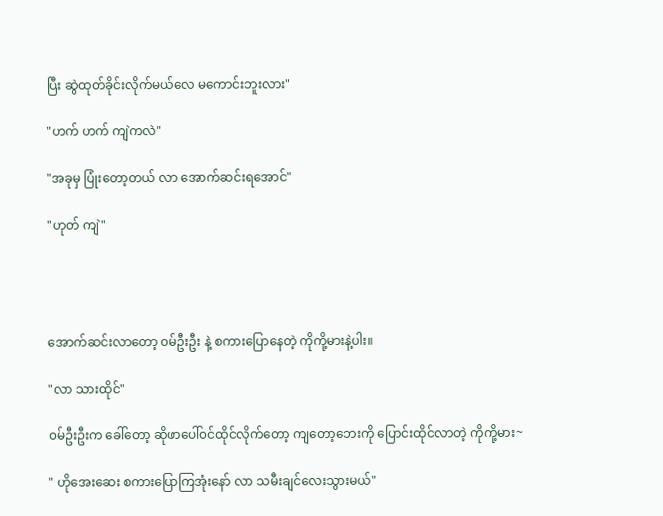ပြီး ဆွဲထုတ်ခိုင်းလိုက်မယ်လေ မကောင်းဘူးလား"

"ဟက် ဟက် ကျဲကလဲ"

"အခုမှ ပြုံးတော့တယ် လာ အောက်ဆင်းရအောင်"

"ဟုတ် ကျဲ"




အောက်ဆင်းလာတော့ ၀မ်ဦးဦး နဲ့ စကားပြောနေတဲ့ ကိုကို့မားနဲ့ပါး။

"လာ သားထိုင်"

၀မ်ဦးဦးက ခေါ်တော့ ဆိုဖာပေါ်၀င်ထိုင်လိုက်တော့ ကျတော့ဘေးကို ပြောင်းထိုင်လာတဲ့ ကိုကို့မား~

" ဟိုအေးဆေး စကားပြောကြအုံးနော် လာ သမီးချင်လေးသွားမယ်"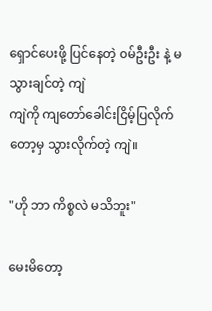ရှောင်ပေးဖို့ ပြင်နေတဲ့ ၀မ်ဦးဦး နဲ့ မသွားချင်တဲ့ ကျဲ
ကျဲကို ကျတော်ခေါင်းငြိမ့်ပြလိုက်တော့မှ သွားလိုက်တဲ့ ကျဲ။

"ဟို ဘာ ကိစ္စလဲ မသိဘူး"

မေးမိတော့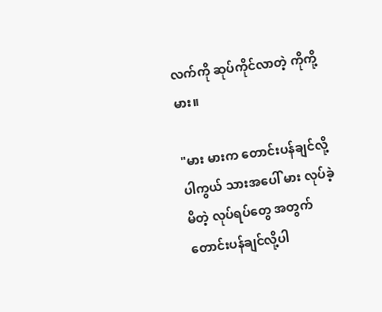လက်ကို ဆုပ်ကိုင်လာတဲ့ ကိုကို့မား။

"မား မားက တောင်းပန်ချင်လို့ပါကွယ် သားအပေါ် မား လုပ်ခဲ့မိတဲ့ လုပ်ရပ်တွေ အတွက် တောင်းပန်ချင်လို့ပါ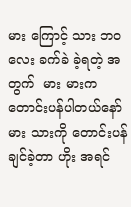မား ကြောင့် သား ဘ၀လေး ခက်ခဲ ခဲ့ရတဲ့ အတွက်  မား မားက တောင်းပန်ပါတယ်နော် မား သားကို တောင်းပန်ချင်ခဲ့တာ ဟိုး အရင်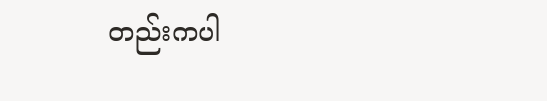တည်းကပါ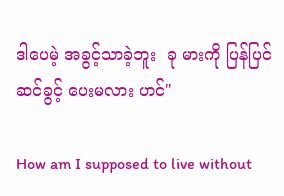ဒါပေမဲ့ အခွင့်သာခဲ့ဘူး  ခု မားကို ပြန်ပြင်ဆင်ခွင့် ပေးမလား ဟင်"

How am I supposed to live without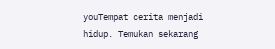youTempat cerita menjadi hidup. Temukan sekarang